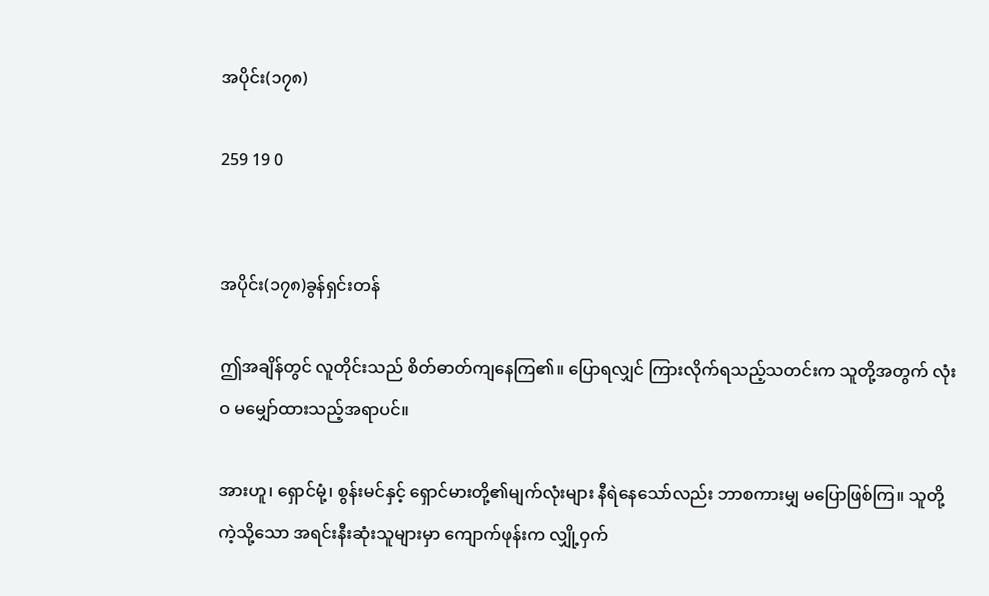အပိုင်း(၁၇၈)

259 19 0


အပိုင်း(၁၇၈)ခွန်ရှင်းတန်

ဤအချိန်တွင် လူတိုင်းသည် စိတ်ဓာတ်ကျနေကြ၏။ ပြောရလျှင် ကြားလိုက်ရသည့်သတင်းက သူတို့အတွက် လုံးဝ မမျှော်ထားသည့်အရာပင်။

အားဟူ၊ ရှောင်မုံ့၊ စွန်းမင်နှင့် ရှောင်မားတို့၏မျက်လုံးများ နီရဲနေသော်လည်း ဘာစကားမျှ မပြောဖြစ်ကြ။ သူတို့ကဲ့သို့သော အရင်းနီးဆုံးသူများမှာ ကျောက်ဖုန်းက လျှို့ဝှက်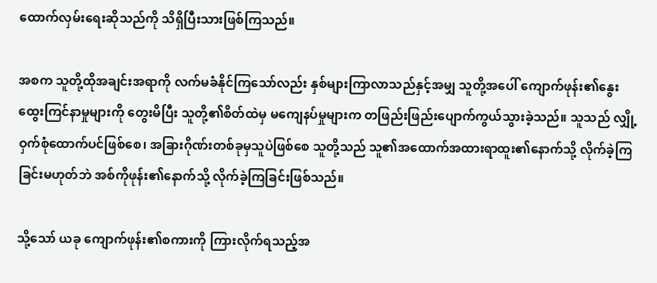ထောက်လှမ်းရေးဆိုသည်ကို သိရှိပြီးသားဖြစ်ကြသည်။

အစက သူတို့ထိုအချင်းအရာကို လက်မခံနိုင်ကြသော်လည်း နှစ်များကြာလာသည်နှင့်အမျှ သူတို့အပေါ် ကျောက်ဖုန်း၏နွေးထွေးကြင်နာမှုများကို တွေးမိပြီး သူတို့၏စိတ်ထဲမှ မကျေနပ်မှုများက တဖြည်းဖြည်းပျောက်ကွယ်သွားခဲ့သည်။ သူသည် လျှို့ဝှက်စုံထောက်ပင်ဖြစ်စေ၊ အခြားဂိုဏ်းတစ်ခုမှသူပဲဖြစ်စေ သူတို့သည် သူ၏အထောက်အထားရာထူး၏နောက်သို့ လိုက်ခဲ့ကြခြင်းမဟုတ်ဘဲ အစ်ကိုဖုန်း၏နောက်သို့ လိုက်ခဲ့ကြခြင်းဖြစ်သည်။

သို့သော် ယခု ကျောက်ဖုန်း၏စကားကို ကြားလိုက်ရသည့်အ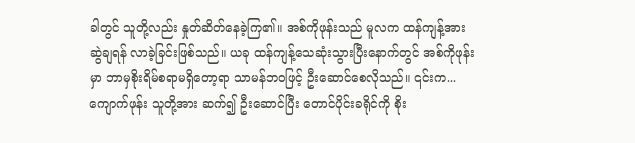ခါတွင် သူတို့လည်း နှုတ်ဆိတ်နေခဲ့ကြ၏။ အစ်ကိုဖုန်းသည် မူလက ထန်ကျန့်အား ဆွဲချရန် လာခဲ့ခြင်းဖြစ်သည်။ ယခု ထန်ကျန့်သေဆုံးသွားပြီးနောက်တွင် အစ်ကိုဖုန်းမှာ ဘာမှစိုးရိမ်စရာမရှိတော့ရာ သာမန်ဘဝဖြင့် ဦးဆောင်စေလိုသည်။ ၎င်းက...ကျောက်ဖုန်း သူတို့အား ဆက်၍ ဦးဆောင်ပြီး တောင်ပိုင်းခရိုင်ကို စိုး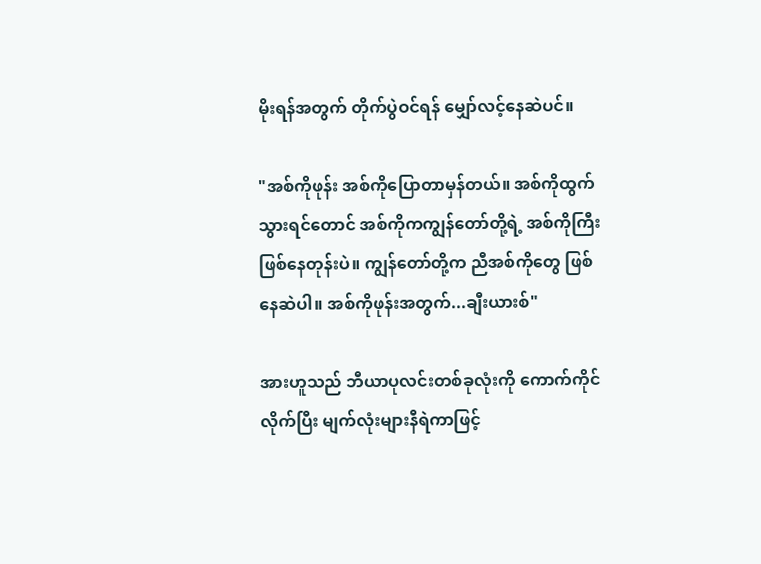မိုးရန်အတွက် တိုက်ပွဲဝင်ရန် မျှော်လင့်နေဆဲပင်။

"အစ်ကိုဖုန်း အစ်ကိုပြောတာမှန်တယ်။ အစ်ကိုထွက်သွားရင်တောင် အစ်ကိုကကျွန်တော်တို့ရဲ့ အစ်ကိုကြီးဖြစ်နေတုန်းပဲ။ ကျွန်တော်တို့က ညီအစ်ကိုတွေ ဖြစ်နေဆဲပါ။ အစ်ကိုဖုန်းအတွက်...ချီးယားစ်"

အားဟူသည် ဘီယာပုလင်းတစ်ခုလုံးကို ကောက်ကိုင်လိုက်ပြီး မျက်လုံးများနီရဲကာဖြင့်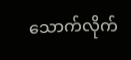သောက်လိုက်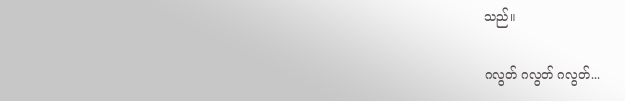သည်။

ဂလွတ် ဂလွတ် ဂလွတ်...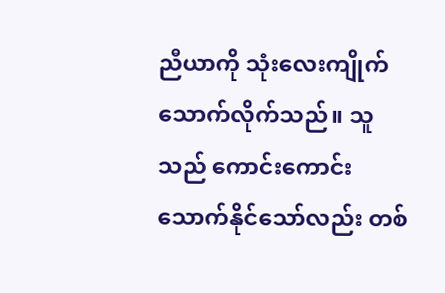ညီယာကို သုံးလေးကျိုက်သောက်လိုက်သည်။ သူသည် ကောင်းကောင်းသောက်နိုင်သော်လည်း တစ်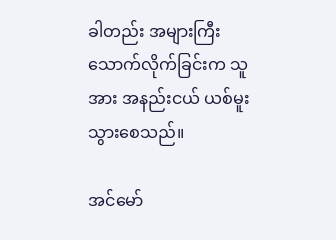ခါတည်း အများကြီးသောက်လိုက်ခြင်းက သူအား အနည်းငယ် ယစ်မူးသွားစေသည်။

အင်မော်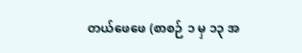တယ်ဖေဖေ (စာစဉ် ၁ မှ ၁၃ အ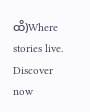ထိ)Where stories live. Discover now